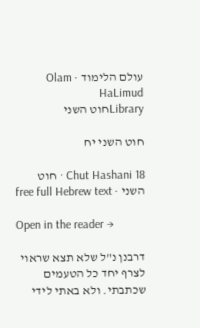עולם הלימוד · Olam HaLimud
Libraryחוט השני

חוט השני יח

Chut Hashani 18 · חוט השני · free full Hebrew text

Open in the reader →

דרבנן נ"ל שלא תצא שראוי לצרף יחד כל הטעמים שכתבתי. ולא באתי לידי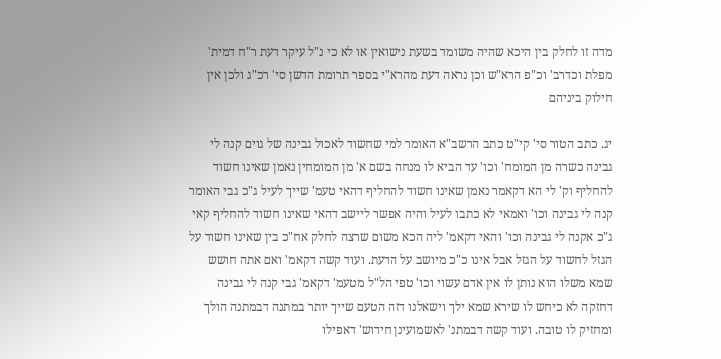מדה זו לחלק בין היכא שהיה משומד בשעת נישואין או לא כי נ"ל עיקר דעת ר"ח דמית' מפלת וכדרב' וכ"פ הרא"ש וכן נראה דעת מהרא"י בספר תרומת הדשן סי' רכ"ג ולכן אין חילוק ביניהם

יג. כתב הטור סי' קי"ט כתב הרשב"א האומר למי שחשוד לאכול גבינה של גוים קנה לי גבינה כשרה מן המומח' וכו' עד הביא לו מנחה בשם א' מן המומחין נאמן שאינו חשוד להחליף וק' לי הא דקאמר נאמן שאינו חשוד להחליף דהאי טעמ' שייך לעיל ג"כ גבי האומר קנה לי גבינה וכו' ואמאי לא כתבו לעיל והיה אפשר ליישב דהאי שאינו חשוד להחליף קאי ג"כ אקנה לי גבינה וכו' והאי דקאמ' ליה הכא משום שרצה לחלק אח"כ בין שאינו חשוד על הגזל לחשוד על הגזל אבל אינו כ"כ מיושב על הדעת. ועוד קשה דקאמ' ואם אתה חושש שמא משלו הוא נותן לו אין אדם עשוי וכו' טפי הל"ל מטעמ' דקאמ' גבי קנה לי גבינה דחזקה לא כיחש לו שירא שמא ילך וישאלנו דזה הטעם שייך יותר במתנה דבמתנה הולך ומחזיק לו טובה. ועוד קשה דבמתנ' לאשמועינן חידוש' דאפילו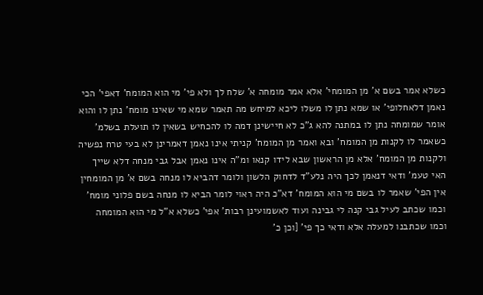כשלא אמר בשם א' מן המומחי' אלא אמר מומחה א' שלח לך ולא פי' מי הוא המומח' דאפי' הכי נאמן דלאחלופי' או שמא נתן לו משלו ליכא למיחש מה תאמר שמא מי שאינו מומח' נתן לו והוא אומר שמומחה נתן לו במתנה להא ג"כ לא חיישינן דמה לו להכחיש בשאין לו תועלת בשלמ' כשאמר לו לקנות מן המומח' ובא ואמר מן המומח' קניתי אינו נאמן דאמרינן לא בעי טרח נפשיה ולקנות מן המומח' אלא מן הראשון שבא לידו קנאו ומ"ה אינו נאמן אבל גבי מנחה דלא שייך האי טעמ' ודאי דנאמן לכך היה נלע"ד לדחוק הלשון ולומר דהביא לו מנחה בשם א' מן המומחין אין הפי' שאמר לו בשם מי הוא המומח' דא"כ היה ראוי לומר הביא לו מנחה בשם פלוני מומח' וכמו שכתב לעיל גבי קנה לי גבינה ועוד לאשמועינן רבות' אפי' כשלא א"ל מי הוא המומחה וכמו שכתבנו למעלה אלא ודאי כך פי' [וכן כ'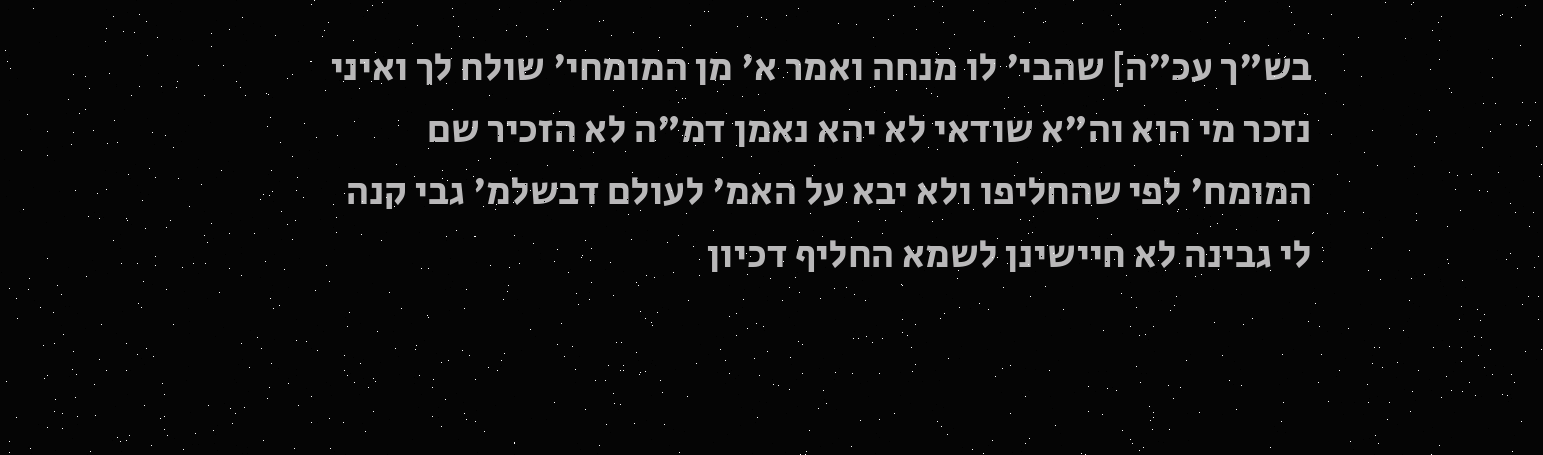בש"ך עכ"ה] שהבי' לו מנחה ואמר א' מן המומחי' שולח לך ואיני נזכר מי הוא וה"א שודאי לא יהא נאמן דמ"ה לא הזכיר שם המומח' לפי שהחליפו ולא יבא על האמ' לעולם דבשלמ' גבי קנה לי גבינה לא חיישינן לשמא החליף דכיון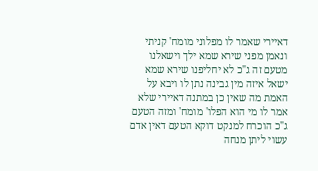דאיירי שאמר לו מפלוני מומח' קניתי ונאמן מפני שירא שמא ילך וישאלנו מטעם זה ג"כ לא יחליפנו שירא שמא ישאל איזה מין גבינה נתן לו ויבא על האמת מה שאין כן במתנה דאיירי שלא אמר לו מי הוא הפלו' מומח' ומזה הטעם ג"כ הוכרח למנקט דוקא הטעם דאין אדם עשוי ליתן מנחה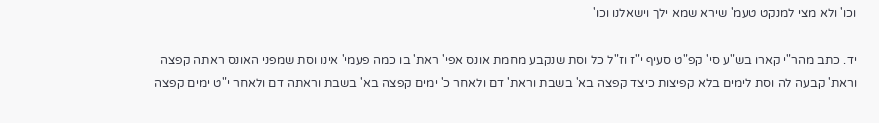וכו' ולא מצי למנקט טעמ' שירא שמא ילך וישאלנו וכו'

יד. כתב מהר"י קארו בש"ע סי' קפ"ט סעיף י"ז וז"ל כל וסת שנקבע מחמת אונס אפי' ראת' בו כמה פעמי' אינו וסת שמפני האונס ראתה קפצה וראת' קבעה לה וסת לימים בלא קפיצות כיצד קפצה בא' בשבת וראת' דם ולאחר כ' ימים קפצה בא' בשבת וראתה דם ולאחר י"ט ימים קפצה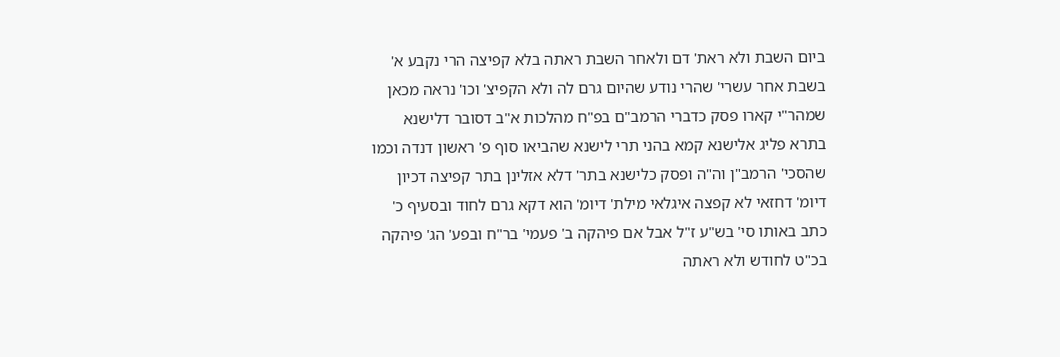ביום השבת ולא ראת' דם ולאחר השבת ראתה בלא קפיצה הרי נקבע א' בשבת אחר עשרי' שהרי נודע שהיום גרם לה ולא הקפיצ' וכו' נראה מכאן שמהר"י קארו פסק כדברי הרמב"ם בפ"ח מהלכות א"ב דסובר דלישנא בתרא פליג אלישנא קמא בהני תרי לישנא שהביאו סוף פ' ראשון דנדה וכמו שהסכי' הרמב"ן וה"ה ופסק כלישנא בתר' דלא אזלינן בתר קפיצה דכיון דיומ' דחזאי לא קפצה איגלאי מילת' דיומ' הוא דקא גרם לחוד ובסעיף כ' כתב באותו סי' בש"ע ז"ל אבל אם פיהקה ב' פעמי' בר"ח ובפע' הג' פיהקה בכ"ט לחודש ולא ראתה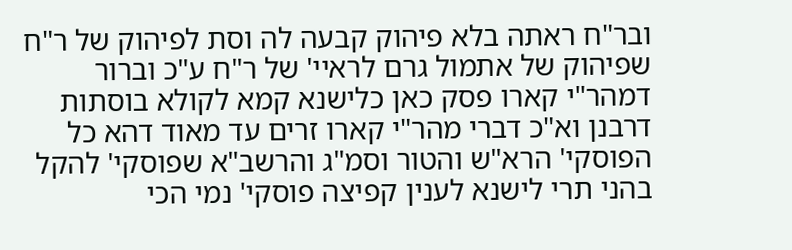ובר"ח ראתה בלא פיהוק קבעה לה וסת לפיהוק של ר"ח שפיהוק של אתמול גרם לראיי' של ר"ח ע"כ וברור דמהר"י קארו פסק כאן כלישנא קמא לקולא בוסתות דרבנן וא"כ דברי מהר"י קארו זרים עד מאוד דהא כל הפוסקי' הרא"ש והטור וסמ"ג והרשב"א שפוסקי' להקל בהני תרי לישנא לענין קפיצה פוסקי' נמי הכי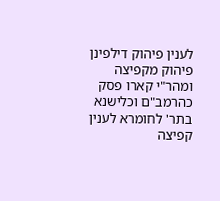לענין פיהוק דילפינן פיהוק מקפיצה ומהר"י קארו פסק כהרמב"ם וכלישנא בתר' לחומרא לענין קפיצה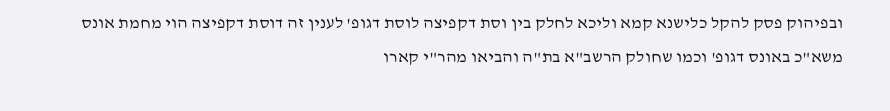ובפיהוק פסק להקל כלישנא קמא וליכא לחלק בין וסת דקפיצה לוסת דגופ' לענין זה דוסת דקפיצה הוי מחמת אונס משא"כ באונס דגופ' וכמו שחולק הרשב"א בת"ה והביאו מהר"י קארו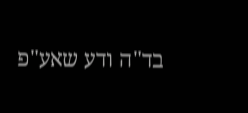בד"ה ודע שאע"פ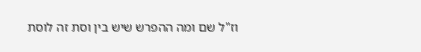וז"ל שם ומה ההפרש שיש בין וסת זה לוסת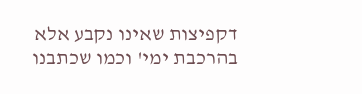דקפיצות שאינו נקבע אלא בהרכבת ימי' וכמו שכתבנו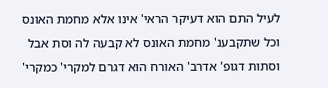לעיל התם הוא דעיקר הראי' אינו אלא מחמת האונס וכל שתקבענ' מחמת האונס לא קבעה לה וסת אבל וסתות דגופ' אדרב' האורח הוא דגרם למקרי' כמקרי'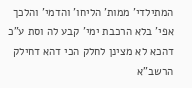המתילדי' ממות' הליחו' והדמי' והלכך אפי' בלא הרכבת ימי' קבע לה וסת ע"כ דהכא לא מצינן לחלק הכי דהא דחילק הרשב"א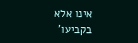אינו אלא בקביעו'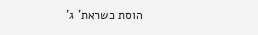הוסת כשראת' ג'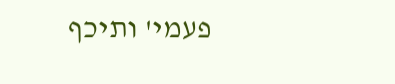פעמי' ותיכף